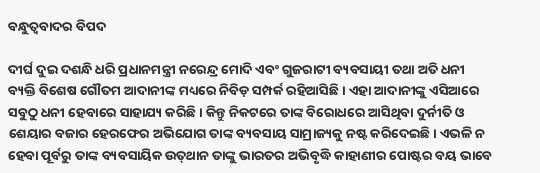ବନ୍ଧୁତ୍ୱବାଦର ବିପଦ

ଦୀର୍ଘ ଦୁଇ ଦଶନ୍ଧି ଧରି ପ୍ରଧାନମନ୍ତ୍ରୀ ନରେନ୍ଦ୍ର ମୋଦି ଏବଂ ଗୁଜରାଟୀ ବ୍ୟବସାୟୀ ତଥା ଅତି ଧନୀ ବ୍ୟକ୍ତି ବିଶେଷ ଗୌତମ ଆଦାନୀଙ୍କ ମଧ୍ୟରେ ନିବିଡ଼ ସମ୍ପର୍କ ରହିଆସିଛି। ଏହା ଆଦାନୀଙ୍କୁ ଏସିଆରେ ସବୁଠୁ ଧନୀ ହେବାରେ ସାହାଯ୍ୟ କରିଛି। କିନ୍ତୁ ନିକଟରେ ତାଙ୍କ ବିରୋଧରେ ଆସିଥିବା ଦୁର୍ନୀତି ଓ ଶେୟାର ବଜାର ହେରଫେର ଅଭିଯୋଗ ତାଙ୍କ ବ୍ୟବସାୟ ସାମ୍ରାଜ୍ୟକୁ ନଷ୍ଟ କରିଦେଇଛି। ଏଭଳି ନ ହେବା ପୂର୍ବରୁ ତାଙ୍କ ବ୍ୟବସାୟିକ ଉତ୍‌ଥାନ ତାଙ୍କୁ ଭାରତର ଅଭିବୃଦ୍ଧି କାହାଣୀର ପୋଷ୍ଟର ବୟ ଭାବେ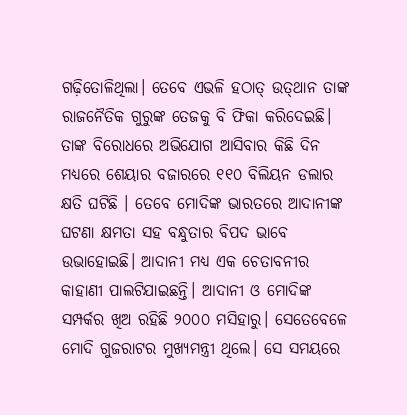ଗଢ଼ିତୋଳିଥିଲା। ତେବେ ଏଭଳି ହଠାତ୍‌ ଉତ୍‌ଥାନ ତାଙ୍କ ରାଜନୈତିକ ଗୁରୁଙ୍କ ତେଜକୁ ବି ଫିକା କରିଦେଇଛି। ତାଙ୍କ ବିରୋଧରେ ଅଭିଯୋଗ ଆସିବାର କିଛି ଦିନ ମଧ୍ୟରେ ଶେୟାର ବଜାରରେ ୧୧୦ ବିଲିୟନ ଡଲାର କ୍ଷତି ଘଟିଛି । ତେବେ ମୋଦିଙ୍କ ଭାରତରେ ଆଦାନୀଙ୍କ ଘଟଣା କ୍ଷମତା ସହ ବନ୍ଧୁତାର ବିପଦ ଭାବେ ଉଭାହୋଇଛି। ଆଦାନୀ ମଧ୍ୟ ଏକ ଚେତାବନୀର କାହାଣୀ ପାଲଟିଯାଇଛନ୍ତି। ଆଦାନୀ ଓ ମୋଦିଙ୍କ ସମ୍ପର୍କର ଖିଅ ରହିଛି ୨୦୦୦ ମସିହାରୁ। ସେତେବେଳେ ମୋଦି ଗୁଜରାଟର ମୁଖ୍ୟମନ୍ତ୍ରୀ ଥିଲେ। ସେ ସମୟରେ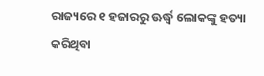ରାଜ୍ୟରେ ୧ ହଜାରରୁ ଊର୍ଦ୍ଧ୍ୱ ଲୋକଙ୍କୁ ହତ୍ୟା କରିଥିବା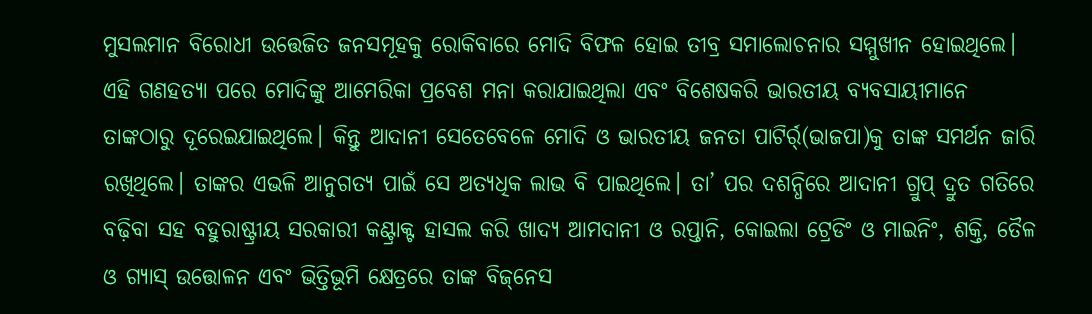ମୁସଲମାନ ବିରୋଧୀ ଉତ୍ତେଜିତ ଜନସମୂହକୁ ରୋକିବାରେ ମୋଦି ବିଫଳ ହୋଇ ତୀବ୍ର ସମାଲୋଚନାର ସମ୍ମୁଖୀନ ହୋଇଥିଲେ। ଏହି ଗଣହତ୍ୟା ପରେ ମୋଦିଙ୍କୁ ଆମେରିକା ପ୍ରବେଶ ମନା କରାଯାଇଥିଲା ଏବଂ ବିଶେଷକରି ଭାରତୀୟ ବ୍ୟବସାୟୀମାନେ ତାଙ୍କଠାରୁ ଦୂରେଇଯାଇଥିଲେ। କିନ୍ତୁ ଆଦାନୀ ସେତେବେଳେ ମୋଦି ଓ ଭାରତୀୟ ଜନତା ପାଟିର୍ର୍(ଭାଜପା)କୁ ତାଙ୍କ ସମର୍ଥନ ଜାରି ରଖିଥିଲେ। ତାଙ୍କର ଏଭଳି ଆନୁଗତ୍ୟ ପାଇଁ ସେ ଅତ୍ୟଧିକ ଲାଭ ବି ପାଇଥିଲେ। ତା’ ପର ଦଶନ୍ଧିରେ ଆଦାନୀ ଗ୍ରୁପ୍‌ ଦ୍ରୁତ ଗତିରେ ବଢ଼ିବା ସହ ବହୁରାଷ୍ଟ୍ରୀୟ ସରକାରୀ କଣ୍ଟ୍ରାକ୍ଟ ହାସଲ କରି ଖାଦ୍ୟ ଆମଦାନୀ ଓ ରପ୍ତାନି, କୋଇଲା ଟ୍ରେଡିଂ ଓ ମାଇନିଂ, ଶକ୍ତି, ତୈଳ ଓ ଗ୍ୟାସ୍‌ ଉତ୍ତୋଳନ ଏବଂ ଭିତ୍ତିଭୂମି କ୍ଷେତ୍ରରେ ତାଙ୍କ ବିଜ୍‌ନେସ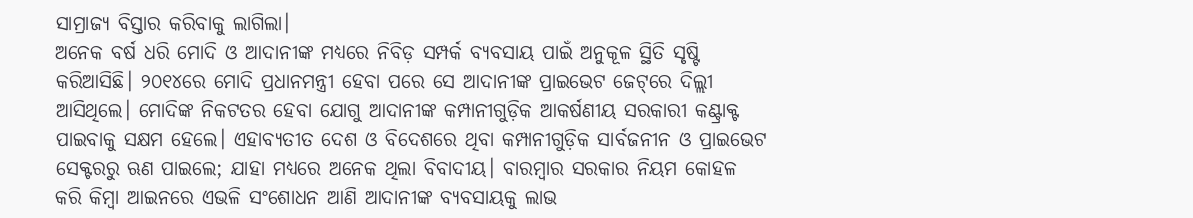ସାମ୍ରାଜ୍ୟ ବିସ୍ତାର କରିବାକୁ ଲାଗିଲା।
ଅନେକ ବର୍ଷ ଧରି ମୋଦି ଓ ଆଦାନୀଙ୍କ ମଧ୍ୟରେ ନିବିଡ଼ ସମ୍ପର୍କ ବ୍ୟବସାୟ ପାଇଁ ଅନୁକୂଳ ସ୍ଥିତି ସୃଷ୍ଟି କରିଆସିଛି। ୨୦୧୪ରେ ମୋଦି ପ୍ରଧାନମନ୍ତ୍ରୀ ହେବା ପରେ ସେ ଆଦାନୀଙ୍କ ପ୍ରାଇଭେଟ ଜେଟ୍‌ରେ ଦିଲ୍ଲୀ ଆସିଥିଲେ। ମୋଦିଙ୍କ ନିକଟତର ହେବା ଯୋଗୁ ଆଦାନୀଙ୍କ କମ୍ପାନୀଗୁଡ଼ିକ ଆକର୍ଷଣୀୟ ସରକାରୀ କଣ୍ଟ୍ରାକ୍ଟ ପାଇବାକୁ ସକ୍ଷମ ହେଲେ। ଏହାବ୍ୟତୀତ ଦେଶ ଓ ବିଦେଶରେ ଥିବା କମ୍ପାନୀଗୁଡ଼ିକ ସାର୍ବଜନୀନ ଓ ପ୍ରାଇଭେଟ ସେକ୍ଟରରୁ ଋଣ ପାଇଲେ; ଯାହା ମଧ୍ୟରେ ଅନେକ ଥିଲା ବିବାଦୀୟ। ବାରମ୍ବାର ସରକାର ନିୟମ କୋହଳ କରି କିମ୍ବା ଆଇନରେ ଏଭଳି ସଂଶୋଧନ ଆଣି ଆଦାନୀଙ୍କ ବ୍ୟବସାୟକୁ ଲାଭ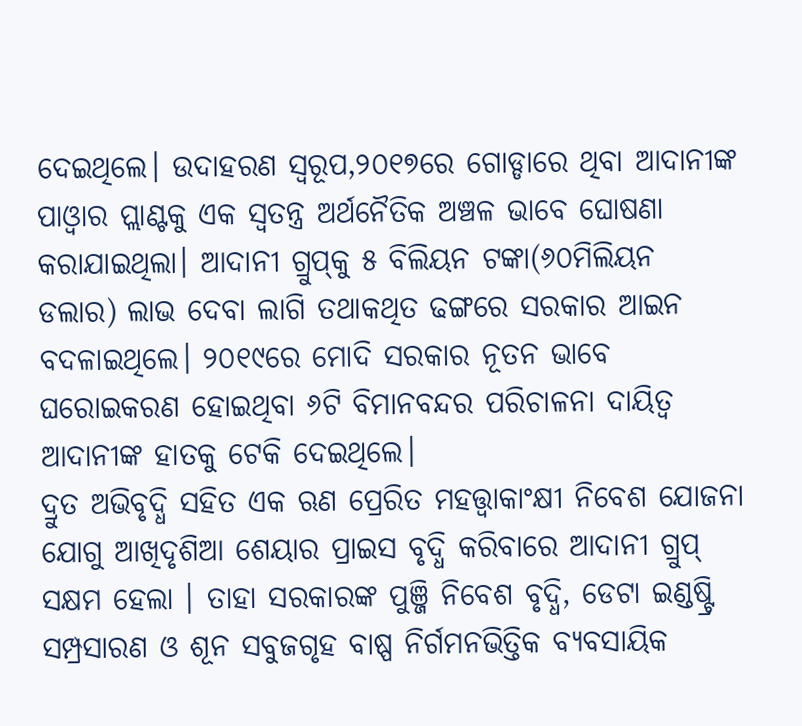ଦେଇଥିଲେ। ଉଦାହରଣ ସ୍ବରୂପ,୨୦୧୭ରେ ଗୋଡ୍ଡାରେ ଥିବା ଆଦାନୀଙ୍କ ପାଓ୍ବାର ପ୍ଲାଣ୍ଟକୁ ଏକ ସ୍ବତନ୍ତ୍ର ଅର୍ଥନୈତିକ ଅଞ୍ଚଳ ଭାବେ ଘୋଷଣା କରାଯାଇଥିଲା। ଆଦାନୀ ଗ୍ରୁପ୍‌କୁ ୫ ବିଲିୟନ ଟଙ୍କା(୬୦ମିଲିୟନ ଡଲାର) ଲାଭ ଦେବା ଲାଗି ତଥାକଥିତ ଢଙ୍ଗରେ ସରକାର ଆଇନ ବଦଳାଇଥିଲେ। ୨୦୧୯ରେ ମୋଦି ସରକାର ନୂତନ ଭାବେ ଘରୋଇକରଣ ହୋଇଥିବା ୬ଟି ବିମାନବନ୍ଦର ପରିଚାଳନା ଦାୟିତ୍ୱ ଆଦାନୀଙ୍କ ହାତକୁ ଟେକି ଦେଇଥିଲେ।
ଦ୍ରୁତ ଅଭିବୃଦ୍ଧି ସହିତ ଏକ ଋଣ ପ୍ରେରିତ ମହତ୍ତ୍ୱାକାଂକ୍ଷୀ ନିବେଶ ଯୋଜନା ଯୋଗୁ ଆଖିଦୃଶିଆ ଶେୟାର ପ୍ରାଇସ ବୃଦ୍ଧି କରିବାରେ ଆଦାନୀ ଗ୍ରୁପ୍‌ ସକ୍ଷମ ହେଲା । ତାହା ସରକାରଙ୍କ ପୁଞ୍ଜି ନିବେଶ ବୃଦ୍ଧି, ଡେଟା ଇଣ୍ଡଷ୍ଟ୍ରି ସମ୍ପ୍ରସାରଣ ଓ ଶୂନ ସବୁଜଗୃହ ବାଷ୍ପ ନିର୍ଗମନଭିତ୍ତିକ ବ୍ୟବସାୟିକ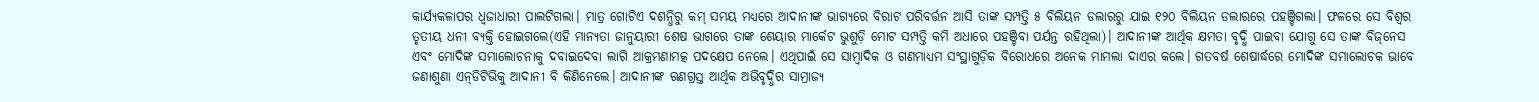କାର୍ଯ୍ୟକଳାପର ଧ୍ୱଜାଧାରୀ ପାଲଟିଗଲା। ମାତ୍ର ଗୋଟିଏ ଦଶନ୍ଧିରୁ କମ୍‌ ସମୟ ମଧ୍ୟରେ ଆଦାନୀଙ୍କ ଭାଗ୍ୟରେ ବିରାଟ ପରିବର୍ତ୍ତନ ଆସି ତାଙ୍କ ସମ୍ପତ୍ତି ୫ ବିଲିୟନ ଡଲାରରୁ ଯାଇ ୧୨୦ ବିଲିୟନ ଡଲାରରେ ପହଞ୍ଚିଗଲା। ଫଳରେ ସେ ବିଶ୍ୱର ତୃତୀୟ ଧନୀ ବ୍ୟକ୍ତି ହୋଇଗଲେ(ଏହି ମାନ୍ୟତା ଜାନୁୟାରୀ ଶେଷ ଭାଗରେ ତାଙ୍କ ଶେୟାର ମାର୍କେଟ ଭୁଶୁଡ଼ି ମୋଟ ସମ୍ପତ୍ତି କମି ଅଧାରେ ପହଞ୍ଚିବା ପର୍ଯନ୍ତ ରହିଥିଲା)। ଆଦାନୀଙ୍କ ଆର୍ଥିକ କ୍ଷମତା ବୃଦ୍ଧି ପାଇବା ଯୋଗୁ ସେ ତାଙ୍କ ବିଜ୍‌ନେସ ଏବଂ ମୋଦିଙ୍କ ସମାଲୋଚନାକୁ ଦବାଇଦେବା ଲାଗି ଆକ୍ରମଣାମତ୍କ ପଦକ୍ଷେପ ନେଲେ। ଏଥିପାଇଁ ସେ ସାମ୍ବାଦିକ ଓ ଗଣମାଧ୍ୟମ ସଂସ୍ଥାଗୁଡ଼ିକ ବିରୋଧରେ ଅନେକ ମାମଲା ଦାଏର କଲେ। ଗତବର୍ଷ ଶେଷାର୍ଦ୍ଧରେ ମୋଦିଙ୍କ ସମାଲୋଚକ ଭାବେ ଜଣାଶୁଣା ଏନ୍‌ଡିଟିଭିକୁ ଆଦାନୀ ବି କିଣିନେଲେ। ଆଦାନୀଙ୍କ ଋଣଗ୍ରସ୍ତ ଆର୍ଥିକ ଅଭିବୃଦ୍ଧିର ସାମ୍ରାଜ୍ୟ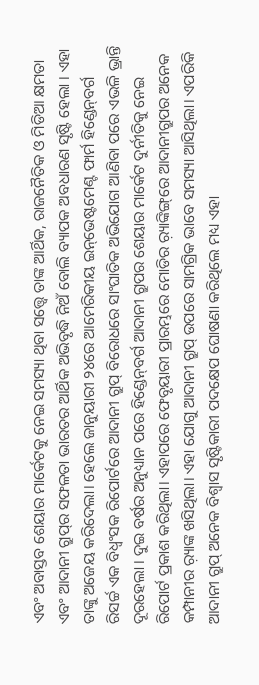ଏବଂ ଅବାସ୍ତବ ଶେୟାର ମାର୍କେଟକୁ ନେଇ ସମସ୍ୟା ଥିବା ସତ୍ତ୍ୱେ ତାଙ୍କ ଆର୍ଥିକ, ରାଜନୈତିକ ଓ ମିଡିଆ କ୍ଷମତା ଏବଂ ଆଦାନୀ ଗ୍ରୁପ୍‌ର ସଫଳତା ଭାରତର ଆର୍ଥିକ ଅଭିବୃଦ୍ଧି ନିଅଁ ବୋଲି ବ୍ୟାପକ ଅବଧାରଣ ସୃଷ୍ଟି ହେଲା । ଏହା ତାଙ୍କୁ ଅଜେୟ କରିଦେଲା। ହେଲେ ଜାନୁୟାରୀ ୨୪ରେ ଆମେରିକୀୟ ଇନ୍‌ଭେଷ୍ଟମେଣ୍ଟ ଫାର୍ମ ହିଣ୍ଡେନ୍‌ବର୍ଗ ରିସର୍ଚ୍ଚ ଏକ ବିଧ୍ୱଂସକ ରିପୋର୍ଟରେ ଆଦାନୀ ଗ୍ରୁପ୍‌ ବିରୋଧରେ ସାଂଘାତିକ ଅଭିଯୋଗ ଆଣିବା ପରେ ଏଭଳି ଭ୍ରାନ୍ତି ଦୂରହେଲା । ଦୁଇ ବର୍ଷର ଅନୁଧ୍ୟାନ ପରେ ହିଣ୍ଡେନ୍‌ବର୍ଗ ଆଦାନୀ ଗ୍ରୁପର ଶେୟାର ମାର୍କେଟ ଦୁର୍ନୀତିକୁ ନେଇ ରିପୋର୍ଟ ପ୍ରକାଶ କରିଥିଲା। ଏହାପରେ ଫେବୃୟାରୀ ପ୍ରାରମ୍ଭରେ ମୋଡିର ର଼୍ୟାଙ୍କିଙ୍ଗ୍‌ରେ ଆଦାନୀଗ୍ରୁପର ଅନେକ କମ୍ପାନୀର ର଼୍ୟାଙ୍କ ଖସିଥିଲା। ଏହା ଯୋଗୁ ଆଦାନୀ ଗ୍ରୁପ୍‌ ଉପରେ ସାମଗ୍ରିକ ଭାବେ ସମସ୍ୟା ଆସିଥିଲା। ଏପରିକି ଆଦାନୀ ଗ୍ରୁପ୍‌ ଅନେକ ବିଶ୍ୱାସ ସୃଷ୍ଟିକାରୀ ପଦକ୍ଷେପ ଘୋଷଣା କରିଥିଲେ ମଧ୍ୟ ଏହା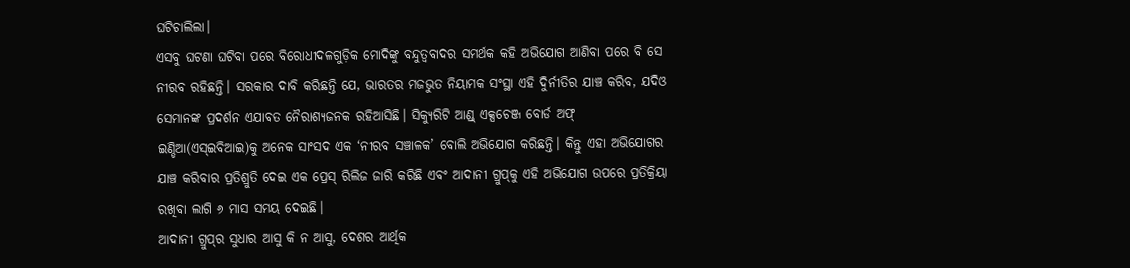ଘଟିଚାଲିଲା।
ଏସବୁ ଘଟଣା ଘଟିବା ପରେ ବିରୋଧୀଦଳଗୁଡ଼ିକ ମୋଦିଙ୍କୁ ବନ୍ଦୁତ୍ୱବାଦର ସମର୍ଥକ କହି ଅଭିଯୋଗ ଆଣିବା ପରେ ବି ସେ ନୀରବ ରହିଛନ୍ତି। ସରକାର ଦାବି କରିଛନ୍ତି ଯେ, ଭାରତର ମଜଭୁତ ନିୟାମକ ସଂସ୍ଥା ଏହି ଦୁିର୍ନୀତିର ଯାଞ୍ଚ କରିବ, ଯଦିଓ ସେମାନଙ୍କ ପ୍ରଦର୍ଶନ ଏଯାବତ ନୈରାଶ୍ୟଜନକ ରହିଆସିଛି। ସିକ୍ୟୁରିଟି ଆଣ୍ଡ୍‌ ଏକ୍ସଚେଞ୍ଜ ବୋର୍ଡ ଅଫ୍‌ ଇଣ୍ଡିଆ(ଏସ୍‌ଇବିଆଇ)କୁ ଅନେକ ସାଂସଦ ଏକ ‘ନୀରବ ସଞ୍ଚାଳକ’ ବୋଲି ଅଭିଯୋଗ କରିଛନ୍ତି। କିନ୍ତୁ ଏହା ଅଭିଯୋଗର ଯାଞ୍ଚ କରିବାର ପ୍ରତିଶ୍ରୁତି ଦେଇ ଏକ ପ୍ରେସ୍‌ ରିଲିଜ ଜାରି କରିଛି ଏବଂ ଆଦାନୀ ଗ୍ରୁପ୍‌କୁ ଏହି ଅଭିଯୋଗ ଉପରେ ପ୍ରତିକ୍ରିୟା ରଖିବା ଲାଗି ୬ ମାସ ସମୟ ଦେଇଛି।
ଆଦାନୀ ଗ୍ରୁପ୍‌ର ସୁଧାର ଆସୁ କି ନ ଆସୁ, ଦେଶର ଆର୍ଥିକ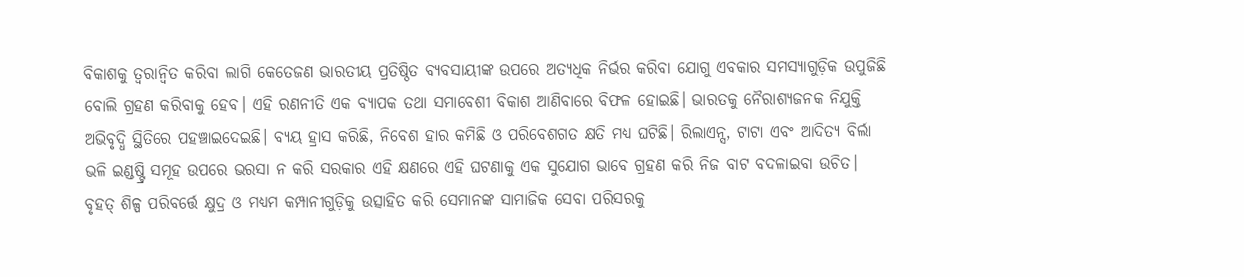ବିକାଶକୁ ତ୍ୱରାନ୍ବିତ କରିବା ଲାଗି କେତେଜଣ ଭାରତୀୟ ପ୍ରତିଷ୍ଠିତ ବ୍ୟବସାୟୀଙ୍କ ଉପରେ ଅତ୍ୟଧିକ ନିର୍ଭର କରିବା ଯୋଗୁ ଏବକାର ସମସ୍ୟାଗୁଡ଼ିକ ଉପୁଜିଛି ବୋଲି ଗ୍ରହଣ କରିବାକୁ ହେବ। ଏହି ରଣନୀତି ଏକ ବ୍ୟାପକ ତଥା ସମାବେଶୀ ବିକାଶ ଆଣିବାରେ ବିଫଳ ହୋଇଛି। ଭାରତକୁ ନୈରାଶ୍ୟଜନକ ନିଯୁକ୍ତି ଅଭିବୃଦ୍ଧି ସ୍ଥିତିରେ ପହଞ୍ଚାଇଦେଇଛି। ବ୍ୟୟ ହ୍ରାସ କରିଛି, ନିବେଶ ହାର କମିଛି ଓ ପରିବେଶଗତ କ୍ଷତି ମଧ୍ୟ ଘଟିଛି। ରିଲାଏନ୍ସ, ଟାଟା ଏବଂ ଆଦିତ୍ୟ ବିର୍ଲା ଭଳି ଇଣ୍ଡଷ୍ଟ୍ରି ସମୂହ ଉପରେ ଭରସା ନ କରି ସରକାର ଏହି କ୍ଷଣରେ ଏହି ଘଟଣାକୁ ଏକ ସୁଯୋଗ ଭାବେ ଗ୍ରହଣ କରି ନିଜ ବାଟ ବଦଳାଇବା ଉଚିତ। ବୃହତ୍‌ ଶିଳ୍ପ ପରିବର୍ତ୍ତେ କ୍ଷୁଦ୍ର ଓ ମଧ୍ୟମ କମ୍ପାନୀଗୁଡ଼ିକୁ ଉତ୍ସାହିତ କରି ସେମାନଙ୍କ ସାମାଜିକ ସେବା ପରିସରକୁ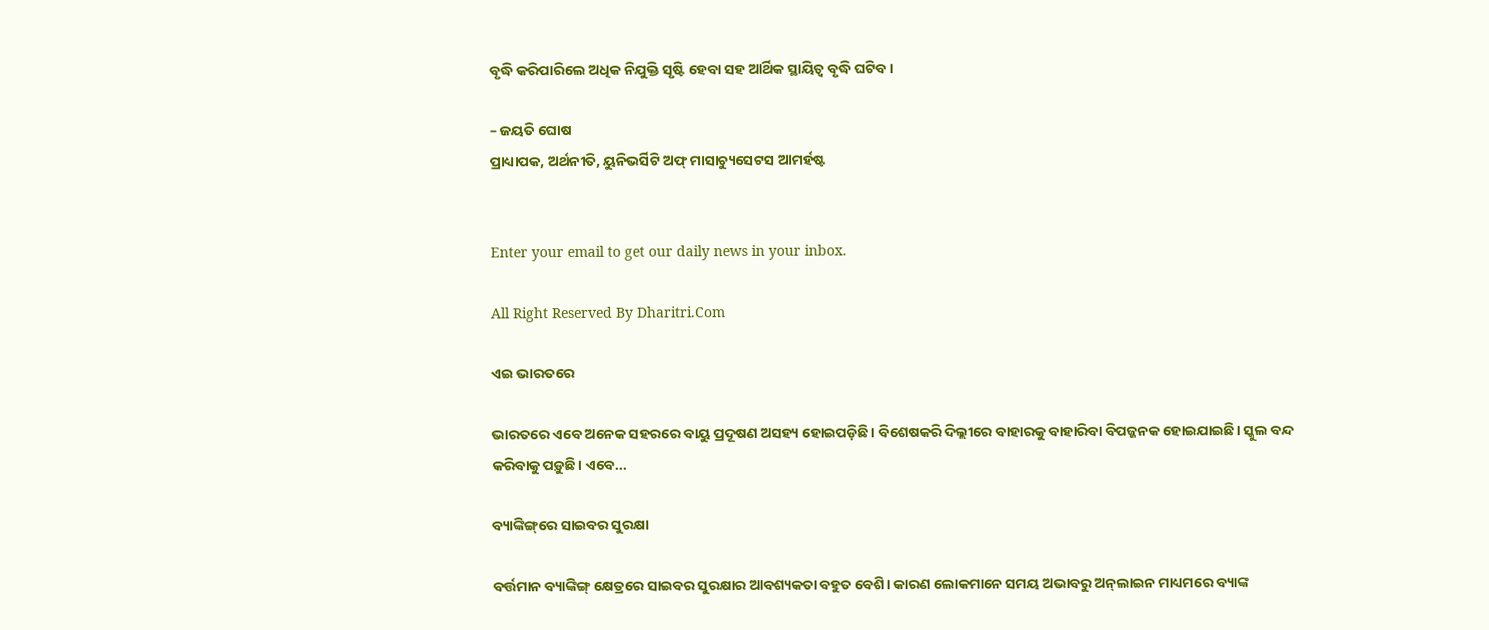ବୃଦ୍ଧି କରିପାରିଲେ ଅଧିକ ନିଯୁକ୍ତି ସୃଷ୍ଟି ହେବା ସହ ଆର୍ଥିକ ସ୍ଥାୟିତ୍ୱ ବୃଦ୍ଧି ଘଟିବ।

– ଜୟତି ଘୋଷ
ପ୍ରାଧ୍ୟାପକ, ଅର୍ଥନୀତି, ୟୁନିଭର୍ସିଟି ଅଫ୍‌ ମାସାଚ୍ୟୁସେଟସ ଆମର୍ହଷ୍ଟ


Enter your email to get our daily news in your inbox.

All Right Reserved By Dharitri.Com

ଏଇ ଭାରତରେ

ଭାରତରେ ଏବେ ଅନେକ ସହରରେ ବାୟୁ ପ୍ରଦୂଷଣ ଅସହ୍ୟ ହୋଇପଡ଼ିଛି। ବିଶେଷକରି ଦିଲ୍ଲୀରେ ବାହାରକୁ ବାହାରିବା ବିପଜ୍ଜନକ ହୋଇଯାଇଛି। ସ୍କୁଲ ବନ୍ଦ କରିବାକୁ ପଡ଼ୁଛି। ଏବେ...

ବ୍ୟାଙ୍କିଙ୍ଗ୍‌ରେ ସାଇବର ସୁରକ୍ଷା

ବର୍ତ୍ତମାନ ବ୍ୟାଙ୍କିଙ୍ଗ୍‌ କ୍ଷେତ୍ରରେ ସାଇବର ସୁରକ୍ଷାର ଆବଶ୍ୟକତା ବହୁତ ବେଶି। କାରଣ ଲୋକମାନେ ସମୟ ଅଭାବରୁ ଅନ୍‌ଲାଇନ ମାଧ୍ୟମରେ ବ୍ୟାଙ୍କ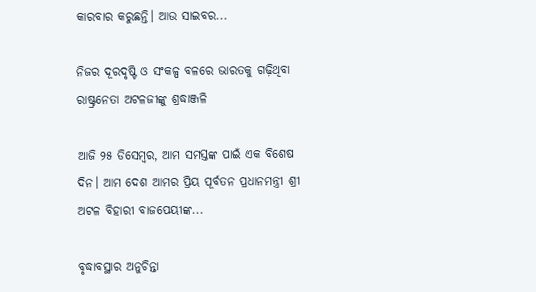କାରବାର କରୁଛନ୍ତି। ଆଉ ସାଇବର...

ନିଜର ଦୂରଦୃଷ୍ଟି ଓ ସଂକଳ୍ପ ବଳରେ ଭାରତକୁ ଗଢ଼ିଥିବା ରାଷ୍ଟ୍ରନେତା ଅଟଳଜୀଙ୍କୁ ଶ୍ରଦ୍ଧାଞ୍ଜଳି

ଆଜି ୨୫ ଡିସେମ୍ବର, ଆମ ସମସ୍ତଙ୍କ ପାଇଁ ଏକ ବିଶେଷ ଦିନ। ଆମ ଦେଶ ଆମର ପ୍ରିୟ ପୂର୍ବତନ ପ୍ରଧାନମନ୍ତ୍ରୀ ଶ୍ରୀ ଅଟଳ ବିହାରୀ ବାଜପେୟୀଙ୍କ...

ବୃଦ୍ଧାବସ୍ଥାର ଅନୁଚିନ୍ତା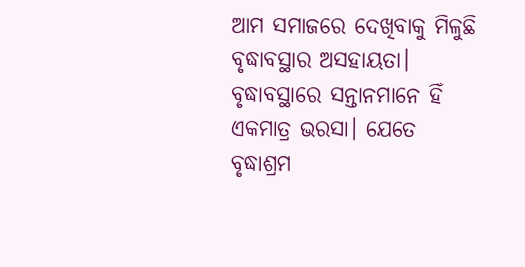ଆମ ସମାଜରେ ଦେଖିବାକୁ ମିଳୁଛି ବୃଦ୍ଧାବସ୍ଥାର ଅସହାୟତା। ବୃଦ୍ଧାବସ୍ଥାରେ ସନ୍ତାନମାନେ ହିଁ ଏକମାତ୍ର ଭରସା। ଯେତେ ବୃଦ୍ଧାଶ୍ରମ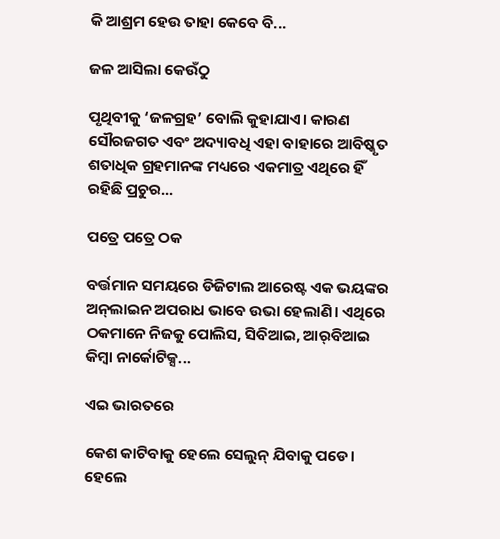କି ଆଶ୍ରମ ହେଉ ତାହା କେବେ ବି...

ଜଳ ଆସିଲା କେଉଁଠୁ

ପୃଥିବୀକୁ ‘ଜଳଗ୍ରହ’ ବୋଲି କୁହାଯାଏ। କାରଣ ସୌରଜଗତ ଏବଂ ଅଦ୍ୟାବଧି ଏହା ବାହାରେ ଆବିଷ୍କୃତ ଶତାଧିକ ଗ୍ରହମାନଙ୍କ ମଧ୍ୟରେ ଏକମାତ୍ର ଏଥିରେ ହିଁ ରହିଛି ପ୍ରଚୁର...

ପତ୍ରେ ପତ୍ରେ ଠକ

ବର୍ତ୍ତମାନ ସମୟରେ ଡିଜିଟାଲ ଆରେଷ୍ଟ ଏକ ଭୟଙ୍କର ଅନ୍‌ଲାଇନ ଅପରାଧ ଭାବେ ଉଭା ହେଲାଣି। ଏଥିରେ ଠକମାନେ ନିଜକୁ ପୋଲିସ, ସିବିଆଇ, ଆର୍‌ବିଆଇ କିମ୍ବା ନାର୍କୋଟିକ୍ସ...

ଏଇ ଭାରତରେ

କେଶ କାଟିବାକୁ ହେଲେ ସେଲୁନ୍‌ ଯିବାକୁ ପଡେ। ହେଲେ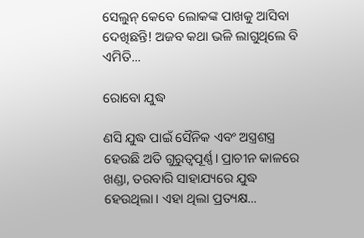ସେଲୁନ୍‌ କେବେ ଲୋକଙ୍କ ପାଖକୁ ଆସିବା ଦେଖିଛନ୍ତି! ଅଜବ କଥା ଭଳି ଲାଗୁଥିଲେ ବି ଏମିତି...

ରୋବୋ ଯୁଦ୍ଧ

ଣସି ଯୁଦ୍ଧ ପାଇଁ ସୈନିକ ଏବଂ ଅସ୍ତ୍ରଶସ୍ତ୍ର ହେଉଛି ଅତି ଗୁରୁତ୍ୱପୂର୍ଣ୍ଣ। ପ୍ରାଚୀନ କାଳରେ ଖଣ୍ଡା, ତରବାରି ସାହାଯ୍ୟରେ ଯୁଦ୍ଧ ହେଉଥିଲା। ଏହା ଥିଲା ପ୍ରତ୍ୟକ୍ଷ...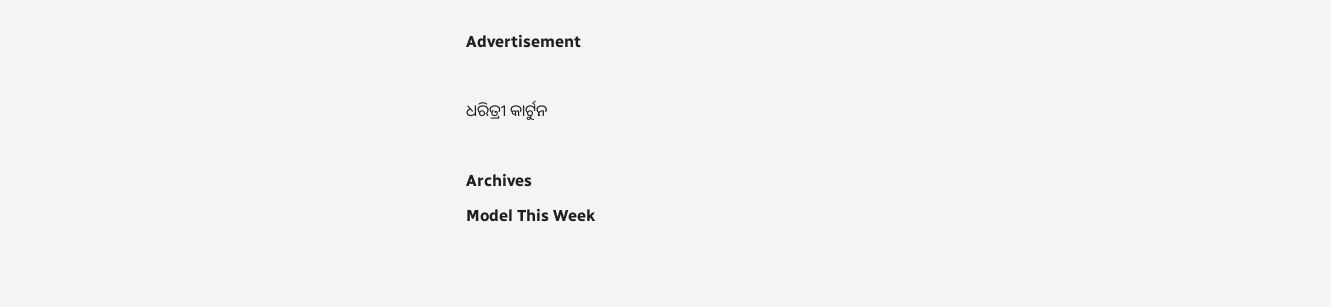Advertisement

ଧରିତ୍ରୀ କାର୍ଟୁନ

Archives
Model This Week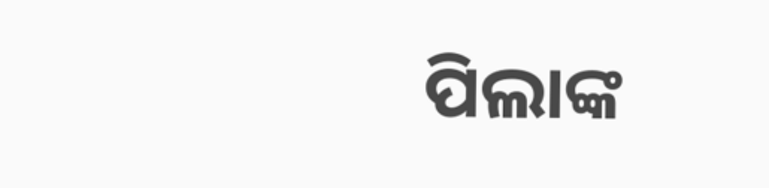ପିଲାଙ୍କ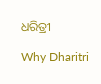ଧରିତ୍ରୀ

Why Dharitri